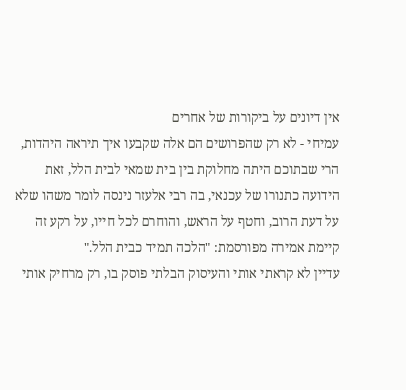אין דיונים על ביקורות של אחרים
עמיחי - לא רק שהפרושים הם אלה שקבעו איך תיראה היהדות, הרי שבתוכם היתה מחלוקת בין בית שמאי לבית הלל, זאת הידועה כתנורו של עכנאי, בה רבי אלעזר נינסה לומר משהו שלא על דעת הרוב, וחטף על הראש, והוחרם לכל חייו, על רקע זה קיימת אמירה מפורסמת: "הלכה תמיד כבית הלל."
עדיין לא קראתי אותי והעיסוק הבלתי פוסק בו, רק מרחיק אותי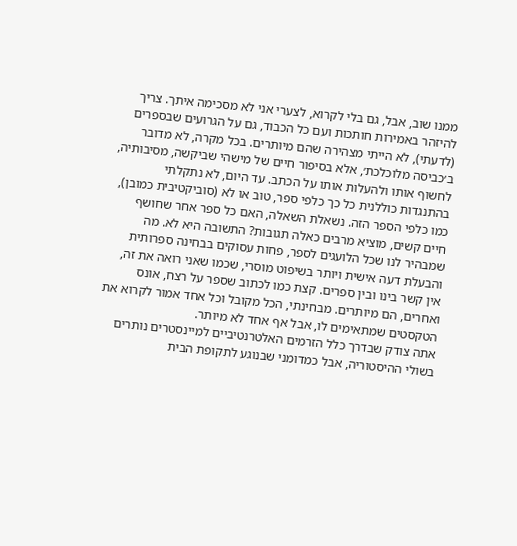ממנו שוב, אבל, גם בלי לקרוא, לצערי אני לא מסכימה איתך. צריך להיזהר באמירות חותכות ועם כל הכבוד, גם על הגרועים שבספרים (לדעתי), לא הייתי מצהירה שהם מיותרים. בכל מקרה, לא מדובר ב׳כביסה מלוכלכת׳, אלא בסיפור חיים של מישהי שביקשה, מסיבותיה, לחשוף אותו ולהעלות אותו על הכתב. עד היום, לא נתקלתי בהתנגדות כוללנית כל כך כלפי ספר, טוב או לא (סוביקטיבית כמובן), כמו כלפי הספר הזה. נשאלת השאלה, האם כל ספר אחר שחושף חיים קשים, מוציא מרבים כאלה תגובות? התשובה היא לא. מה שמבהיר לנו שכל הלועגים לספר, פחות עסוקים בבחינה ספרותית והבעלת דעה אישית ויותר בשיפוט מוסרי, שכמו שאני רואה את זה, אין קשר בינו ובין ספרים. קצת כמו לכתוב שספר על רצח, אונס ואחרים, הם מיותרים. מבחינתי, הכל מקובל וכל אחד אמור לקרוא את הטקסטים שמתאימים לו, אבל אף אחד לא מיותר.
אתה צודק שבדרך כלל הזרמים האלטרנטיביים למיינסטרים נותרים בשולי ההיסטוריה, אבל כמדומני שבנוגע לתקופת הבית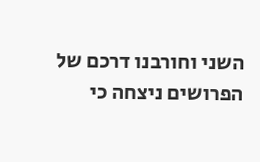השני וחורבנו דרכם של הפרושים ניצחה כי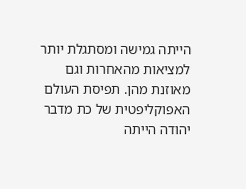הייתה גמישה ומסתגלת יותר למציאות מהאחרות וגם מאוזנת מהן. תפיסת העולם האפוקליפטית של כת מדבר יהודה הייתה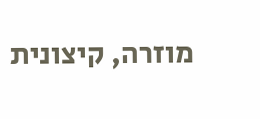מוזרה, קיצונית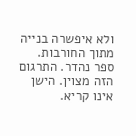ולא איפשרה בנייה מתוך החורבות.
ספר נהדר. התרגום הזה מצוין. הישן אינו קריא.